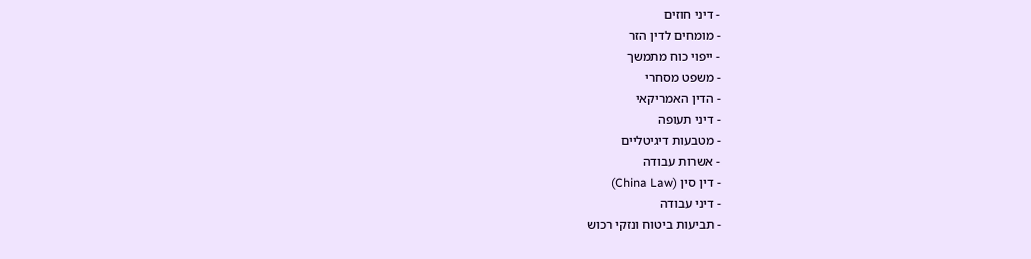- דיני חוזים
- מומחים לדין הזר
- ייפוי כוח מתמשך
- משפט מסחרי
- הדין האמריקאי
- דיני תעופה
- מטבעות דיגיטליים
- אשרות עבודה
- דין סין (China Law)
- דיני עבודה
- תביעות ביטוח ונזקי רכוש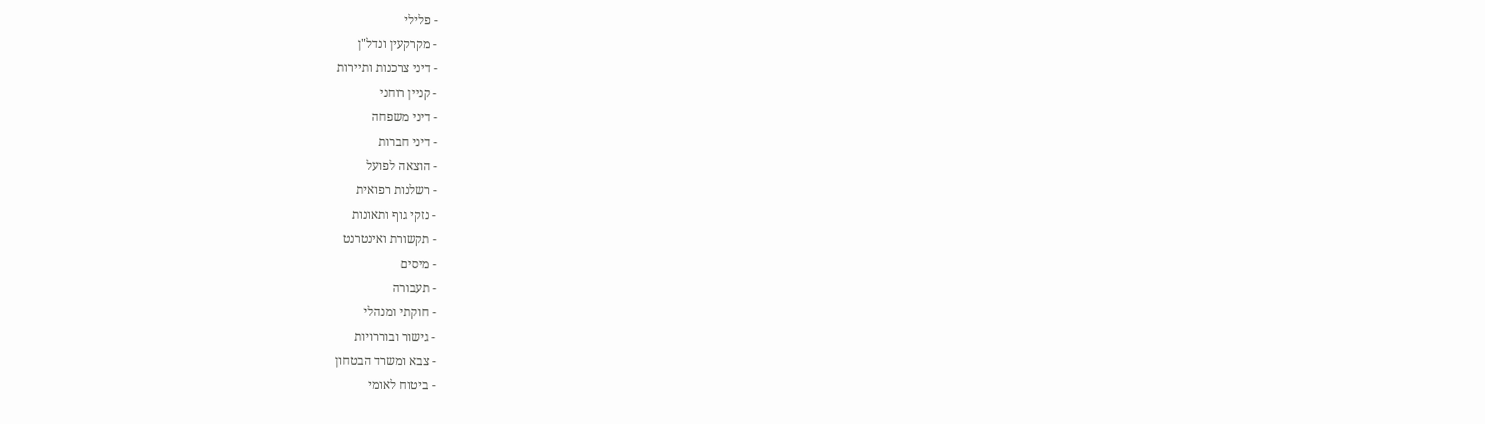- פלילי
- מקרקעין ונדל"ן
- דיני צרכנות ותיירות
- קניין רוחני
- דיני משפחה
- דיני חברות
- הוצאה לפועל
- רשלנות רפואית
- נזקי גוף ותאונות
- תקשורת ואינטרנט
- מיסים
- תעבורה
- חוקתי ומנהלי
- גישור ובוררויות
- צבא ומשרד הבטחון
- ביטוח לאומי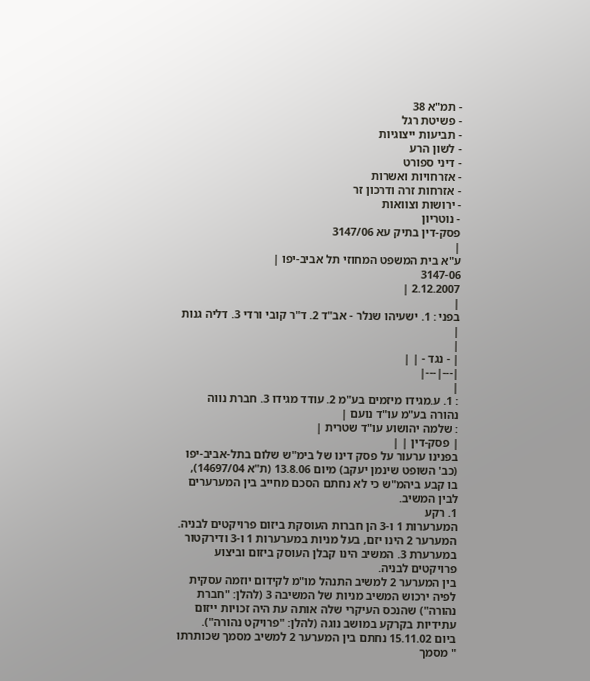- תמ"א 38
- פשיטת רגל
- תביעות ייצוגיות
- לשון הרע
- דיני ספורט
- אזרחויות ואשרות
- אזרחות זרה ודרכון זר
- ירושות וצוואות
- נוטריון
פסק-דין בתיק עא 3147/06
|
ע"א בית המשפט המחוזי תל אביב-יפו |
3147-06
2.12.2007 |
|
בפני : 1. ישעיהו שנלר - אב"ד 2. ד"ר קובי ורדי 3. דליה גנות |
|
| - נגד - | |
|---|---|
|
: 1. ע.מגידו מיזמים בע"מ 2. עודד מגידו 3. חברת נווה נהורה בע"מ עו"ד נועם |
: שלמה יהושוע עו"ד שטרית |
| פסק-דין | |
בפנינו ערעור על פסק דינו של בימ"ש שלום בתל-אביב-יפו (כב' השופט שינמן יעקב) מיום 13.8.06 (ת"א 14697/04), בו קבע ביהמ"ש כי לא נחתם הסכם מחייב בין המערערים לבין המשיב.
1. רקע
המערערות 1 ו-3 הן חברות העוסקת ביזום פרויקטים לבניה. המערער 2 הינו יזם, בעל מניות במערערות 1 ו-3 ודירקטור במערערת 3. המשיב הינו קבלן העוסק ביזום וביצוע פרויקטים לבניה.
בין המערער 2 למשיב התנהל מו"מ לקידום יוזמה עסקית לפיה ירכוש המשיב מניות של המשיבה 3 (להלן: "חברת נהורה") שהנכס העיקרי שלה אותה עת היה זכויות ייזום עתידיות בקרקע במושב נוגה (להלן: "פרויקט נהורה").
ביום 15.11.02 נחתם בין המערער 2 למשיב מסמך שכותרתו " מסמך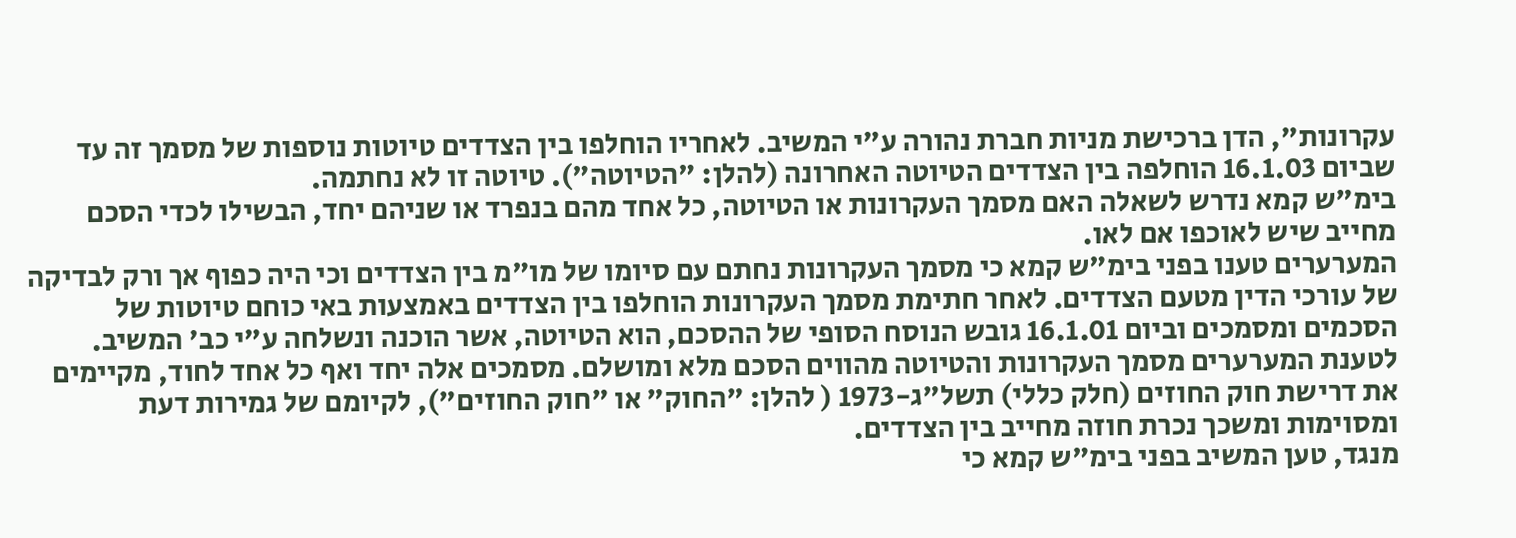עקרונות", הדן ברכישת מניות חברת נהורה ע"י המשיב. לאחריו הוחלפו בין הצדדים טיוטות נוספות של מסמך זה עד שביום 16.1.03 הוחלפה בין הצדדים הטיוטה האחרונה (להלן: "הטיוטה"). טיוטה זו לא נחתמה.
בימ"ש קמא נדרש לשאלה האם מסמך העקרונות או הטיוטה, כל אחד מהם בנפרד או שניהם יחד, הבשילו לכדי הסכם מחייב שיש לאוכפו אם לאו.
המערערים טענו בפני בימ"ש קמא כי מסמך העקרונות נחתם עם סיומו של מו"מ בין הצדדים וכי היה כפוף אך ורק לבדיקה של עורכי הדין מטעם הצדדים. לאחר חתימת מסמך העקרונות הוחלפו בין הצדדים באמצעות באי כוחם טיוטות של הסכמים ומסמכים וביום 16.1.01 גובש הנוסח הסופי של ההסכם, הוא הטיוטה, אשר הוכנה ונשלחה ע"י כב' המשיב.
לטענת המערערים מסמך העקרונות והטיוטה מהווים הסכם מלא ומושלם. מסמכים אלה יחד ואף כל אחד לחוד, מקיימים את דרישת חוק החוזים (חלק כללי) תשל"ג-1973 ( להלן: "החוק" או "חוק החוזים"), לקיומם של גמירות דעת ומסוימות ומשכך נכרת חוזה מחייב בין הצדדים.
מנגד, טען המשיב בפני בימ"ש קמא כי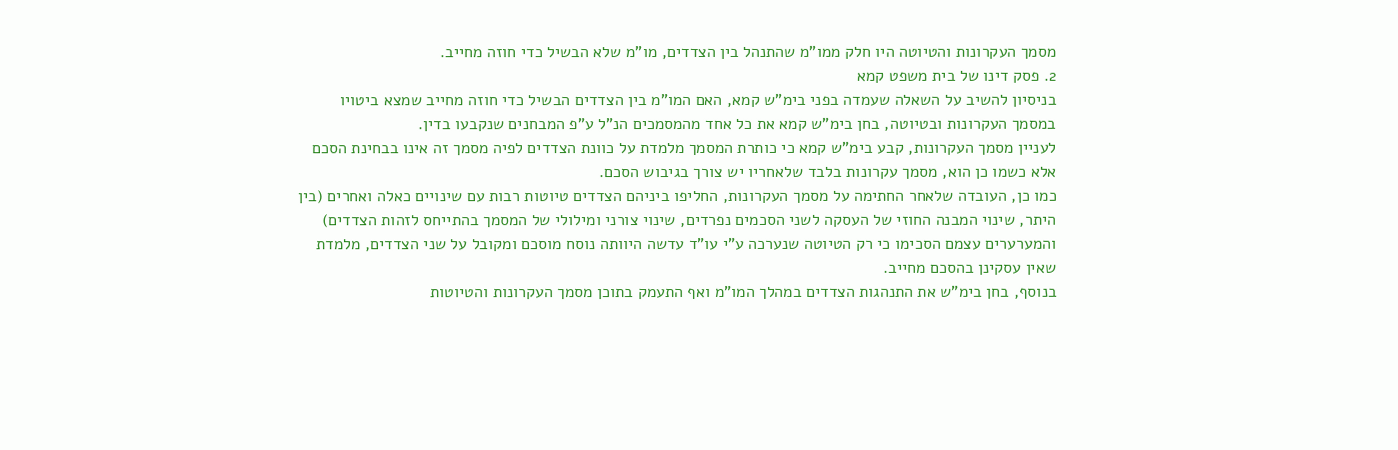מסמך העקרונות והטיוטה היו חלק ממו"מ שהתנהל בין הצדדים, מו"מ שלא הבשיל כדי חוזה מחייב.
2. פסק דינו של בית משפט קמא
בניסיון להשיב על השאלה שעמדה בפני בימ"ש קמא, האם המו"מ בין הצדדים הבשיל כדי חוזה מחייב שמצא ביטויו במסמך העקרונות ובטיוטה, בחן בימ"ש קמא את כל אחד מהמסמכים הנ"ל ע"פ המבחנים שנקבעו בדין.
לעניין מסמך העקרונות, קבע בימ"ש קמא כי כותרת המסמך מלמדת על כוונת הצדדים לפיה מסמך זה אינו בבחינת הסכם אלא כשמו כן הוא, מסמך עקרונות בלבד שלאחריו יש צורך בגיבוש הסכם.
כמו כן, העובדה שלאחר החתימה על מסמך העקרונות, החליפו ביניהם הצדדים טיוטות רבות עם שינויים כאלה ואחרים (בין היתר, שינוי המבנה החוזי של העסקה לשני הסכמים נפרדים, שינוי צורני ומילולי של המסמך בהתייחס לזהות הצדדים) והמערערים עצמם הסכימו כי רק הטיוטה שנערכה ע"י עו"ד עדשה היוותה נוסח מוסכם ומקובל על שני הצדדים, מלמדת שאין עסקינן בהסכם מחייב.
בנוסף, בחן בימ"ש את התנהגות הצדדים במהלך המו"מ ואף התעמק בתוכן מסמך העקרונות והטיוטות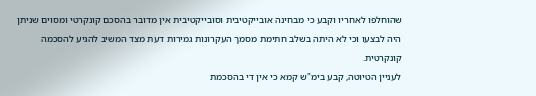שהוחלפו לאחריו וקבע כי מבחינה אובייקטיבית וסובייקטיבית אין מדובר בהסכם קונקרטי ומסוים שניתן היה לבצעו וכי לא היתה בשלב חתימת מסמך העקרונות גמירות דעת מצד המשיב להגיע להסכמה קונקרטית.
לעניין הטיוטה, קבע בימ"ש קמא כי אין די בהסכמת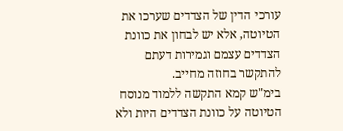עורכי הדין של הצדדים שערכו את הטיוטה, אלא יש לבחון את כוונת הצדדים עצמם וגמירות דעתם להתקשר בחוזה מחייב.
בימ"ש קמא התקשה ללמוד מנוסח הטיוטה על כוונת הצדדים היות ולא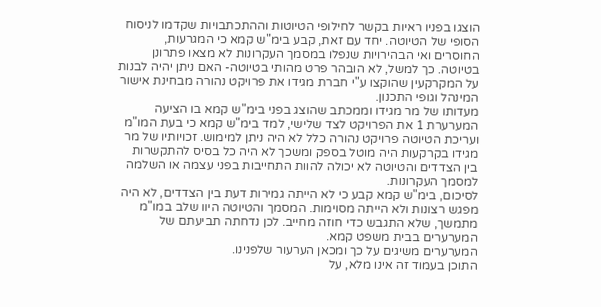הוצגו בפניו ראיות בקשר לחילופי הטיוטות וההתכתבויות שקדמו לניסוח הסופי של הטיוטה. יחד עם זאת, קבע בימ"ש קמא כי המגרעות, החוסרים ואי הבהירויות שנפלו במסמך העקרונות לא מצאו פתרונן בטיוטה. כך למשל, לא הובהר פרט מהותי בטיוטה- האם ניתן יהיה לבנות על המקרקעין שהוקצו ע"י חברת מגידו את פרויקט נהורה מבחינת אישור המינהל וגופי התכנון.
מעדותו של מר מגידו וממכתב שהוצג בפני בימ"ש קמא בו הציעה המערערת 1 את הפרויקט לצד שלישי, למד בימ"ש קמא כי בעת המו"מ ועריכת הטיוטה פרויקט נהורה כלל לא היה ניתן למימוש. זכויותיו של מר מגידו בקרקעות היה מוטל בספק ומשכך לא היה כל בסיס להתקשרות בין הצדדים והטיוטה לא יכולה להוות התחייבות בפני עצמה או השלמה למסמך העקרונות.
לסיכום, בימ"ש קמא קבע כי לא הייתה גמירות דעת בין הצדדים, לא היה מפגש רצונות ולא הייתה מסוימות. המסמך והטיוטה היוו שלב במו"מ מתמשך, שלא התגבש כדי חוזה מחייב. לכן נדחתה תביעתם של המערערים בבית משפט קמא.
המערערים משיגים על כך ומכאן הערעור שלפנינו.
התוכן בעמוד זה אינו מלא, על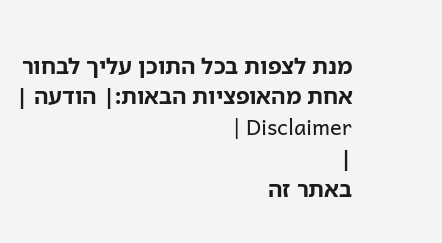מנת לצפות בכל התוכן עליך לבחור אחת מהאופציות הבאות:| הודעה | Disclaimer |
|
באתר זה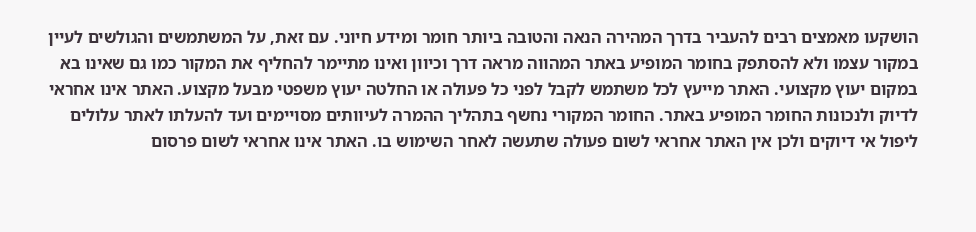הושקעו מאמצים רבים להעביר בדרך המהירה הנאה והטובה ביותר חומר ומידע חיוני. עם זאת, על המשתמשים והגולשים לעיין במקור עצמו ולא להסתפק בחומר המופיע באתר המהווה מראה דרך וכיוון ואינו מתיימר להחליף את המקור כמו גם שאינו בא במקום יעוץ מקצועי. האתר מייעץ לכל משתמש לקבל לפני כל פעולה או החלטה יעוץ משפטי מבעל מקצוע. האתר אינו אחראי לדיוק ולנכונות החומר המופיע באתר. החומר המקורי נחשף בתהליך ההמרה לעיוותים מסויימים ועד להעלתו לאתר עלולים ליפול אי דיוקים ולכן אין האתר אחראי לשום פעולה שתעשה לאחר השימוש בו. האתר אינו אחראי לשום פרסום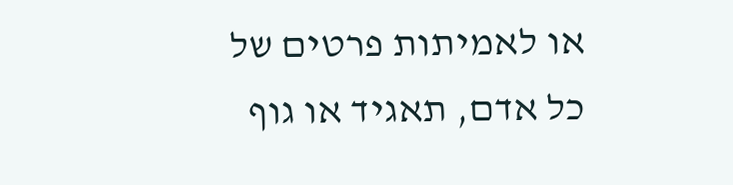או לאמיתות פרטים של כל אדם, תאגיד או גוף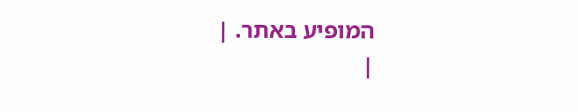המופיע באתר. |
|